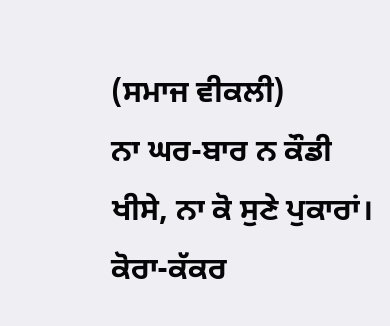(ਸਮਾਜ ਵੀਕਲੀ)
ਨਾ ਘਰ-ਬਾਰ ਨ ਕੌਡੀ ਖੀਸੇ, ਨਾ ਕੋ ਸੁਣੇ ਪੁਕਾਰਾਂ।
ਕੋਰਾ-ਕੱਕਰ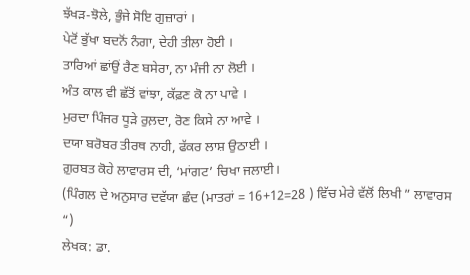ਝੱਖੜ-ਝੋਲੇ, ਭੁੰਜੇ ਸੋਇ ਗੁਜ਼ਾਰਾਂ ।
ਪੇਟੋਂ ਭੁੱਖਾ ਬਦਨੋਂ ਨੰਗਾ, ਦੇਹੀ ਤੀਲਾ ਹੋਈ ।
ਤਾਰਿਆਂ ਛਾਂਉਂ ਰੈਣ ਬਸੇਰਾ, ਨਾ ਮੰਜੀ ਨਾ ਲੋਈ ।
ਅੰਤ ਕਾਲ ਵੀ ਛੱਤੋਂ ਵਾਂਝਾ, ਕੱਫ਼ਣ ਕੋ ਨਾ ਪਾਵੇ ।
ਮੁਰਦਾ ਪਿੰਜਰ ਧੂੜੇ ਰੁਲ਼ਦਾ, ਰੋਣ ਕਿਸੇ ਨਾ ਆਵੇ ।
ਦਯਾ ਬਰੋਬਰ ਤੀਰਥ ਨਾਹੀ, ਫੱਕਰ ਲਾਸ਼ ਉਠਾਈ ।
ਗ਼ੁਰਬਤ ਕੋਹੇ ਲਾਵਾਰਸ ਦੀ, ‘ਮਾਂਗਟ’ ਚਿਖਾ ਜਲਾਈ।
(ਪਿੰਗਲ ਦੇ ਅਨੁਸਾਰ ਦਵੱਯਾ ਛੰਦ (ਮਾਤਰਾਂ = 16+12=28 ) ਵਿੱਚ ਮੇਰੇ ਵੱਲੋਂ ਲਿਖੀ ” ਲਾਵਾਰਸ “)
ਲੇਖਕ: ਡਾ.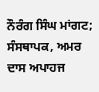ਨੌਰੰਗ ਸਿੰਘ ਮਾਂਗਟ; ਸੰਸਥਾਪਕ, ਅਮਰ ਦਾਸ ਅਪਾਹਜ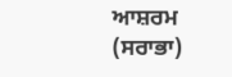ਆਸ਼ਰਮ (ਸਰਾਭਾ)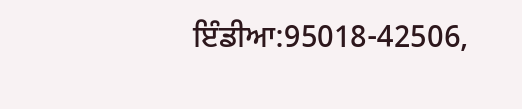ਇੰਡੀਆ:95018-42506,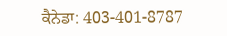ਕੈਨੇਡਾ: 403-401-8787